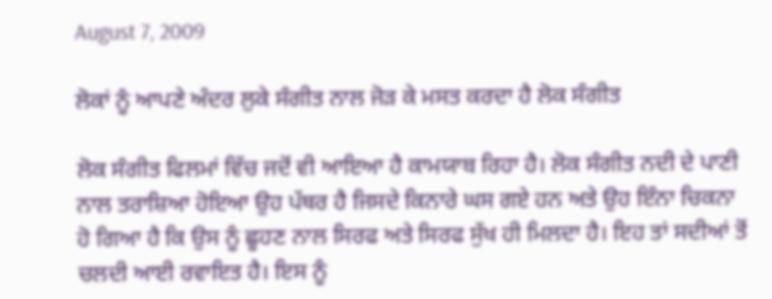August 7, 2009

ਲੋਕਾਂ ਨੂੰ ਆਪਣੇ ਅੰਦਰ ਲੁਕੇ ਸੰਗੀਤ ਨਾਲ ਜੋੜ ਕੇ ਮਸਤ ਕਰਦਾ ਹੈ ਲੋਕ ਸੰਗੀਤ

ਲੋਕ ਸੰਗੀਤ ਫਿਲਮਾਂ ਵਿੱਚ ਜਦੋਂ ਵੀ ਆਇਆ ਹੈ ਕਾਮਯਾਬ ਰਿਹਾ ਹੈ। ਲੋਕ ਸੰਗੀਤ ਨਦੀ ਦੇ ਪਾਣੀ ਨਾਲ ਤਰਾਸ਼ਿਆ ਹੋਇਆ ਉਹ ਪੱਥਰ ਹੈ ਜਿਸਦੇ ਕਿਨਾਰੇ ਘਸ ਗਏ ਹਨ ਅਤੇ ਉਹ ਇੰਨਾ ਚਿਕਨਾ ਹੋ ਗਿਆ ਹੈ ਕਿ ਉਸ ਨੂੰ ਛੂਹਣ ਨਾਲ ਸਿਰਫ ਅਤੇ ਸਿਰਫ ਸੁੱਖ ਹੀ ਮਿਲਦਾ ਹੈ। ਇਹ ਤਾਂ ਸਦੀਆਂ ਤੋਂ ਚਲਦੀ ਆਈ ਰਵਾਇਤ ਹੈ। ਇਸ ਨੂੰ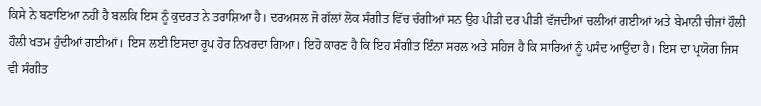ਕਿਸੇ ਨੇ ਬਣਾਇਆ ਨਹੀਂ ਹੈ ਬਲਕਿ ਇਸ ਨੂੰ ਕੁਦਰਤ ਨੇ ਤਰਾਸ਼ਿਆ ਹੈ। ਦਰਅਸਲ ਜੋ ਗੱਲਾਂ ਲੋਕ ਸੰਗੀਤ ਵਿੱਚ ਚੰਗੀਆਂ ਸਨ ਉਹ ਪੀੜੀ ਦਰ ਪੀੜੀ ਵੱਜਦੀਆਂ ਚਲੀਆਂ ਗਈਆਂ ਅਤੇ ਬੇਮਾਨੀ ਚੀਜਾਂ ਹੌਲੀ ਹੌਲੀ ਖਤਮ ਹੁੰਦੀਆਂ ਗਈਆਂ। ਇਸ ਲਈ ਇਸਦਾ ਰੂਪ ਹੋਰ ਨਿਖਰਦਾ ਗਿਆ। ਇਹੋ ਕਾਰਣ ਹੈ ਕਿ ਇਹ ਸੰਗੀਤ ਇੰਨਾ ਸਰਲ ਅਤੇ ਸਹਿਜ ਹੈ ਕਿ ਸਾਰਿਆਂ ਨੂੰ ਪਸੰਦ ਆਉਂਦਾ ਹੈ। ਇਸ ਦਾ ਪ੍ਰਯੋਗ ਜਿਸ ਵੀ ਸੰਗੀਤ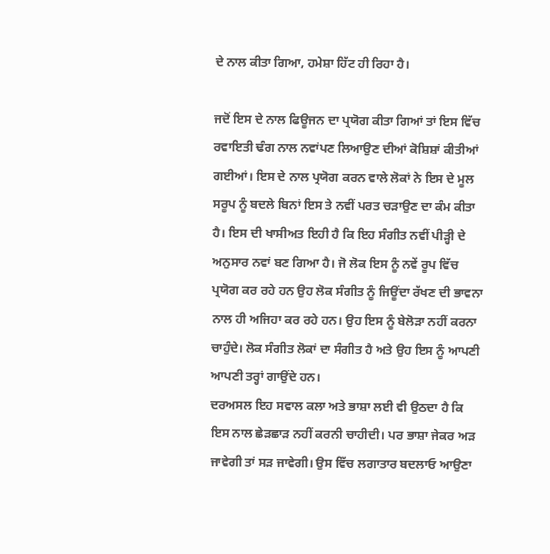ਦੇ ਨਾਲ ਕੀਤਾ ਗਿਆ, ਹਮੇਸ਼ਾ ਹਿੱਟ ਹੀ ਰਿਹਾ ਹੈ।

ਜਦੋਂ ਇਸ ਦੇ ਨਾਲ ਫਿਊਜਨ ਦਾ ਪ੍ਰਯੋਗ ਕੀਤਾ ਗਿਆਂ ਤਾਂ ਇਸ ਵਿੱਚ ਰਵਾਇਤੀ ਢੰਗ ਨਾਲ ਨਵਾਂਪਣ ਲਿਆਉਣ ਦੀਆਂ ਕੋਸ਼ਿਸ਼ਾਂ ਕੀਤੀਆਂ ਗਈਆਂ। ਇਸ ਦੇ ਨਾਲ ਪ੍ਰਯੋਗ ਕਰਨ ਵਾਲੇ ਲੋਕਾਂ ਨੇ ਇਸ ਦੇ ਮੂਲ ਸਰੂਪ ਨੂੰ ਬਦਲੇ ਬਿਨਾਂ ਇਸ ਤੇ ਨਵੀਂ ਪਰਤ ਚੜਾਉਣ ਦਾ ਕੰਮ ਕੀਤਾ ਹੈ। ਇਸ ਦੀ ਖਾਸੀਅਤ ਇਹੀ ਹੈ ਕਿ ਇਹ ਸੰਗੀਤ ਨਵੀਂ ਪੀੜ੍ਹੀ ਦੇ ਅਨੁਸਾਰ ਨਵਾਂ ਬਣ ਗਿਆ ਹੈ। ਜੋ ਲੋਕ ਇਸ ਨੂੰ ਨਵੇਂ ਰੂਪ ਵਿੱਚ ਪ੍ਰਯੋਗ ਕਰ ਰਹੇ ਹਨ ਉਹ ਲੋਕ ਸੰਗੀਤ ਨੂੰ ਜਿਊਂਦਾ ਰੱਖਣ ਦੀ ਭਾਵਨਾ ਨਾਲ ਹੀ ਅਜਿਹਾ ਕਰ ਰਹੇ ਹਨ। ਉਹ ਇਸ ਨੂੰ ਬੇਲੋੜਾ ਨਹੀਂ ਕਰਨਾ ਚਾਹੁੰਦੇ। ਲੋਕ ਸੰਗੀਤ ਲੋਕਾਂ ਦਾ ਸੰਗੀਤ ਹੈ ਅਤੇ ਉਹ ਇਸ ਨੂੰ ਆਪਣੀ ਆਪਣੀ ਤਰ੍ਹਾਂ ਗਾਉਂਦੇ ਹਨ।
ਦਰਅਸਲ ਇਹ ਸਵਾਲ ਕਲਾ ਅਤੇ ਭਾਸ਼ਾ ਲਈ ਵੀ ਉਠਦਾ ਹੈ ਕਿ ਇਸ ਨਾਲ ਛੇੜਛਾੜ ਨਹੀਂ ਕਰਨੀ ਚਾਹੀਦੀ। ਪਰ ਭਾਸ਼ਾ ਜੇਕਰ ਅੜ ਜਾਵੇਗੀ ਤਾਂ ਸੜ ਜਾਵੇਗੀ। ਉਸ ਵਿੱਚ ਲਗਾਤਾਰ ਬਦਲਾਓ ਆਉਣਾ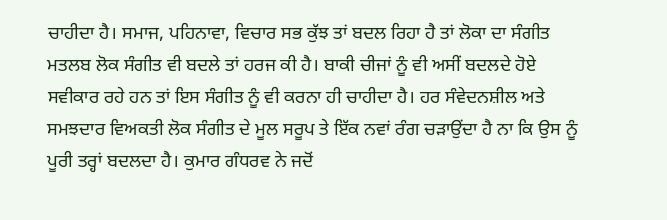ਚਾਹੀਦਾ ਹੈ। ਸਮਾਜ, ਪਹਿਨਾਵਾ, ਵਿਚਾਰ ਸਭ ਕੁੱਝ ਤਾਂ ਬਦਲ ਰਿਹਾ ਹੈ ਤਾਂ ਲੋਕਾ ਦਾ ਸੰਗੀਤ ਮਤਲਬ ਲੋਕ ਸੰਗੀਤ ਵੀ ਬਦਲੇ ਤਾਂ ਹਰਜ ਕੀ ਹੈ। ਬਾਕੀ ਚੀਜਾਂ ਨੂੰ ਵੀ ਅਸੀਂ ਬਦਲਦੇ ਹੋਏ ਸਵੀਕਾਰ ਰਹੇ ਹਨ ਤਾਂ ਇਸ ਸੰਗੀਤ ਨੂੰ ਵੀ ਕਰਨਾ ਹੀ ਚਾਹੀਦਾ ਹੈ। ਹਰ ਸੰਵੇਦਨਸ਼ੀਲ ਅਤੇ ਸਮਝਦਾਰ ਵਿਅਕਤੀ ਲੋਕ ਸੰਗੀਤ ਦੇ ਮੂਲ ਸਰੂਪ ਤੇ ਇੱਕ ਨਵਾਂ ਰੰਗ ਚੜਾਉਂਦਾ ਹੈ ਨਾ ਕਿ ਉਸ ਨੂੰ ਪੂਰੀ ਤਰ੍ਹਾਂ ਬਦਲਦਾ ਹੈ। ਕੁਮਾਰ ਗੰਧਰਵ ਨੇ ਜਦੋਂ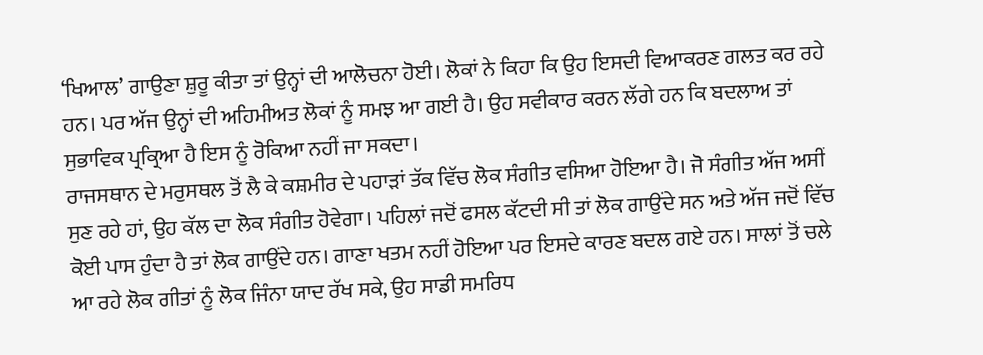‘ਖਿਆਲ’ ਗਾਉਣਾ ਸ਼ੁਰੂ ਕੀਤਾ ਤਾਂ ਉਨ੍ਹਾਂ ਦੀ ਆਲੋਚਨਾ ਹੋਈ। ਲੋਕਾਂ ਨੇ ਕਿਹਾ ਕਿ ਉਹ ਇਸਦੀ ਵਿਆਕਰਣ ਗਲਤ ਕਰ ਰਹੇ ਹਨ। ਪਰ ਅੱਜ ਉਨ੍ਹਾਂ ਦੀ ਅਹਿਮੀਅਤ ਲੋਕਾਂ ਨੂੰ ਸਮਝ ਆ ਗਈ ਹੈ। ਉਹ ਸਵੀਕਾਰ ਕਰਨ ਲੱਗੇ ਹਨ ਕਿ ਬਦਲਾਅ ਤਾਂ ਸੁਭਾਵਿਕ ਪ੍ਰਕ੍ਰਿਆ ਹੈ ਇਸ ਨੂੰ ਰੋਕਿਆ ਨਹੀਂ ਜਾ ਸਕਦਾ।
ਰਾਜਸਥਾਨ ਦੇ ਮਰੁਸਥਲ ਤੋਂ ਲੈ ਕੇ ਕਸ਼ਮੀਰ ਦੇ ਪਹਾੜਾਂ ਤੱਕ ਵਿੱਚ ਲੋਕ ਸੰਗੀਤ ਵਸਿਆ ਹੋਇਆ ਹੈ। ਜੋ ਸੰਗੀਤ ਅੱਜ ਅਸੀਂ ਸੁਣ ਰਹੇ ਹਾਂ, ਉਹ ਕੱਲ ਦਾ ਲੋਕ ਸੰਗੀਤ ਹੋਵੇਗਾ। ਪਹਿਲਾਂ ਜਦੋਂ ਫਸਲ ਕੱਟਦੀ ਸੀ ਤਾਂ ਲੋਕ ਗਾਉਂਦੇ ਸਨ ਅਤੇ ਅੱਜ ਜਦੋਂ ਵਿੱਚ ਕੋਈ ਪਾਸ ਹੁੰਦਾ ਹੈ ਤਾਂ ਲੋਕ ਗਾਉਂਦੇ ਹਨ। ਗਾਣਾ ਖਤਮ ਨਹੀਂ ਹੋਇਆ ਪਰ ਇਸਦੇ ਕਾਰਣ ਬਦਲ ਗਏ ਹਨ। ਸਾਲਾਂ ਤੋਂ ਚਲੇ ਆ ਰਹੇ ਲੋਕ ਗੀਤਾਂ ਨੂੰ ਲੋਕ ਜਿੰਨਾ ਯਾਦ ਰੱਖ ਸਕੇ, ਉਹ ਸਾਡੀ ਸਮਰਿਧ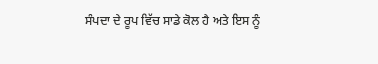ਸੰਪਦਾ ਦੇ ਰੂਪ ਵਿੱਚ ਸਾਡੇ ਕੋਲ ਹੈ ਅਤੇ ਇਸ ਨੂੰ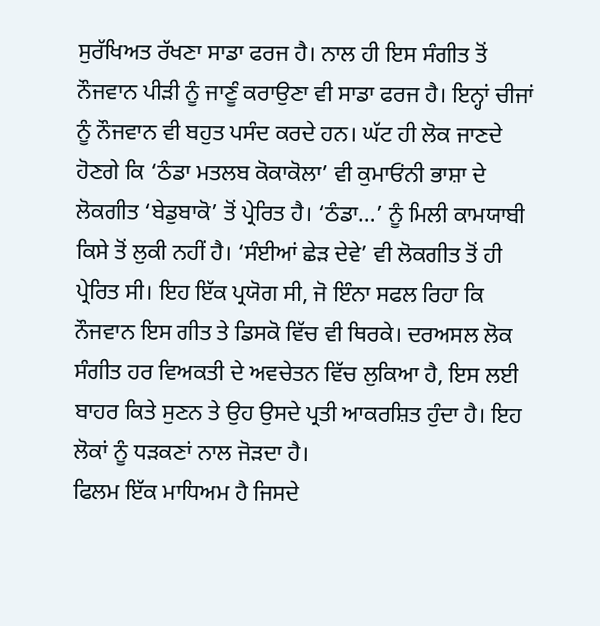ਸੁਰੱਖਿਅਤ ਰੱਖਣਾ ਸਾਡਾ ਫਰਜ ਹੈ। ਨਾਲ ਹੀ ਇਸ ਸੰਗੀਤ ਤੋਂ ਨੌਜਵਾਨ ਪੀੜੀ ਨੂੰ ਜਾਣੂੰ ਕਰਾਉਣਾ ਵੀ ਸਾਡਾ ਫਰਜ ਹੈ। ਇਨ੍ਹਾਂ ਚੀਜਾਂ ਨੂੰ ਨੌਜਵਾਨ ਵੀ ਬਹੁਤ ਪਸੰਦ ਕਰਦੇ ਹਨ। ਘੱਟ ਹੀ ਲੋਕ ਜਾਣਦੇ ਹੋਣਗੇ ਕਿ ‘ਠੰਡਾ ਮਤਲਬ ਕੋਕਾਕੋਲਾ’ ਵੀ ਕੁਮਾਓਂਨੀ ਭਾਸ਼ਾ ਦੇ ਲੋਕਗੀਤ ‘ਬੇਡੁਬਾਕੋ’ ਤੋਂ ਪ੍ਰੇਰਿਤ ਹੈ। ‘ਠੰਡਾ…’ ਨੂੰ ਮਿਲੀ ਕਾਮਯਾਬੀ ਕਿਸੇ ਤੋਂ ਲੁਕੀ ਨਹੀਂ ਹੈ। ‘ਸੰਈਆਂ ਛੇੜ ਦੇਵੇ’ ਵੀ ਲੋਕਗੀਤ ਤੋਂ ਹੀ ਪ੍ਰੇਰਿਤ ਸੀ। ਇਹ ਇੱਕ ਪ੍ਰਯੋਗ ਸੀ, ਜੋ ਇੰਨਾ ਸਫਲ ਰਿਹਾ ਕਿ ਨੌਜਵਾਨ ਇਸ ਗੀਤ ਤੇ ਡਿਸਕੋ ਵਿੱਚ ਵੀ ਥਿਰਕੇ। ਦਰਅਸਲ ਲੋਕ ਸੰਗੀਤ ਹਰ ਵਿਅਕਤੀ ਦੇ ਅਵਚੇਤਨ ਵਿੱਚ ਲੁਕਿਆ ਹੈ, ਇਸ ਲਈ ਬਾਹਰ ਕਿਤੇ ਸੁਣਨ ਤੇ ਉਹ ਉਸਦੇ ਪ੍ਰਤੀ ਆਕਰਸ਼ਿਤ ਹੁੰਦਾ ਹੈ। ਇਹ ਲੋਕਾਂ ਨੂੰ ਧੜਕਣਾਂ ਨਾਲ ਜੋੜਦਾ ਹੈ।
ਫਿਲਮ ਇੱਕ ਮਾਧਿਅਮ ਹੈ ਜਿਸਦੇ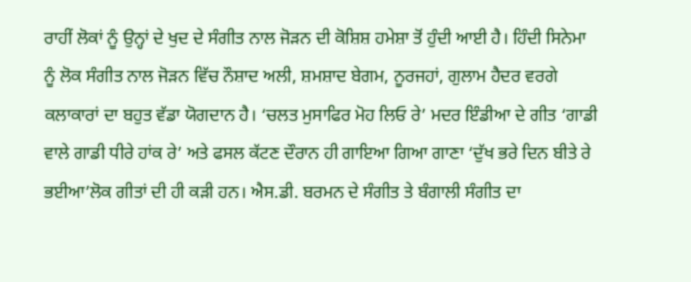ਰਾਹੀਂ ਲੋਕਾਂ ਨੂੰ ਉਨ੍ਹਾਂ ਦੇ ਖੁਦ ਦੇ ਸੰਗੀਤ ਨਾਲ ਜੋੜਨ ਦੀ ਕੋਸ਼ਿਸ਼ ਹਮੇਸ਼ਾ ਤੋਂ ਹੁੰਦੀ ਆਈ ਹੈ। ਹਿੰਦੀ ਸਿਨੇਮਾ ਨੂੰ ਲੋਕ ਸੰਗੀਤ ਨਾਲ ਜੋੜਨ ਵਿੱਚ ਨੌਸ਼ਾਦ ਅਲੀ, ਸ਼ਮਸ਼ਾਦ ਬੇਗਮ, ਨੂਰਜਹਾਂ, ਗੁਲਾਮ ਹੈਦਰ ਵਰਗੇ ਕਲਾਕਾਰਾਂ ਦਾ ਬਹੁਤ ਵੱਡਾ ਯੋਗਦਾਨ ਹੈ। ‘ਚਲਤ ਮੁਸਾਫਿਰ ਮੋਹ ਲਿਓ ਰੇ’ ਮਦਰ ਇੰਡੀਆ ਦੇ ਗੀਤ ‘ਗਾਡੀ ਵਾਲੇ ਗਾਡੀ ਧੀਰੇ ਹਾਂਕ ਰੇ’ ਅਤੇ ਫਸਲ ਕੱਟਣ ਦੌਰਾਨ ਹੀ ਗਾਇਆ ਗਿਆ ਗਾਣਾ ‘ਦੁੱਖ ਭਰੇ ਦਿਨ ਬੀਤੇ ਰੇ ਭਈਆ’ਲੋਕ ਗੀਤਾਂ ਦੀ ਹੀ ਕੜੀ ਹਨ। ਐਸ.ਡੀ. ਬਰਮਨ ਦੇ ਸੰਗੀਤ ਤੇ ਬੰਗਾਲੀ ਸੰਗੀਤ ਦਾ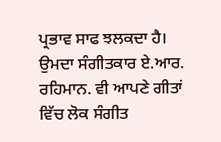ਪ੍ਰਭਾਵ ਸਾਫ ਝਲਕਦਾ ਹੈ। ਉਮਦਾ ਸੰਗੀਤਕਾਰ ਏ.ਆਰ. ਰਹਿਮਾਨ. ਵੀ ਆਪਣੇ ਗੀਤਾਂ ਵਿੱਚ ਲੋਕ ਸੰਗੀਤ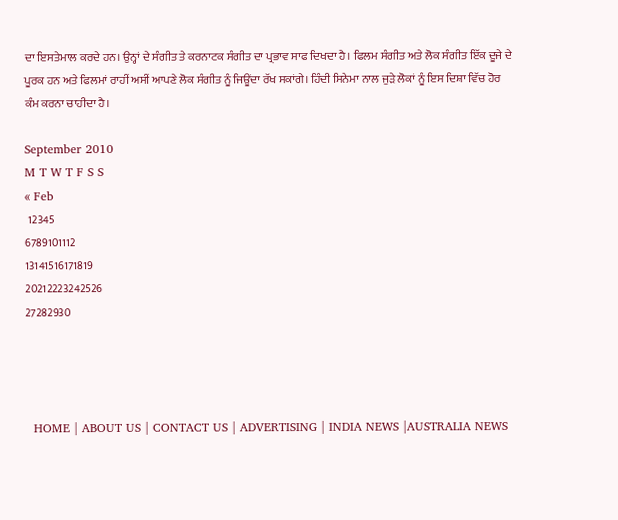ਦਾ ਇਸਤੇਮਾਲ ਕਰਦੇ ਹਨ। ਉਨ੍ਹਾਂ ਦੇ ਸੰਗੀਤ ਤੇ ਕਰਨਾਟਕ ਸੰਗੀਤ ਦਾ ਪ੍ਰਭਾਵ ਸਾਫ ਦਿਖਦਾ ਹੈ। ਫਿਲਮ ਸੰਗੀਤ ਅਤੇ ਲੋਕ ਸੰਗੀਤ ਇੱਕ ਦੂਜੇ ਦੇ ਪੂਰਕ ਹਨ ਅਤੇ ਫਿਲਮਾਂ ਰਾਹੀਂ ਅਸੀਂ ਆਪਣੇ ਲੋਕ ਸੰਗੀਤ ਨੂੰ ਜਿਊਂਦਾ ਰੱਖ ਸਕਾਂਗੇ। ਹਿੰਦੀ ਸਿਨੇਮਾ ਨਾਲ ਜੁੜੇ ਲੋਕਾਂ ਨੂੰ ਇਸ ਦਿਸ਼ਾ ਵਿੱਚ ਹੋਰ ਕੰਮ ਕਰਨਾ ਚਾਹੀਦਾ ਹੈ।

September 2010
M T W T F S S
« Feb
 12345
6789101112
13141516171819
20212223242526
27282930




  HOME | ABOUT US | CONTACT US | ADVERTISING | INDIA NEWS |AUSTRALIA NEWS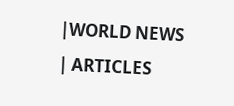|WORLD NEWS | ARTICLES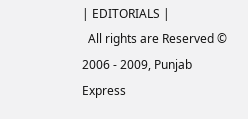| EDITORIALS |
  All rights are Reserved © 2006 - 2009, Punjab Express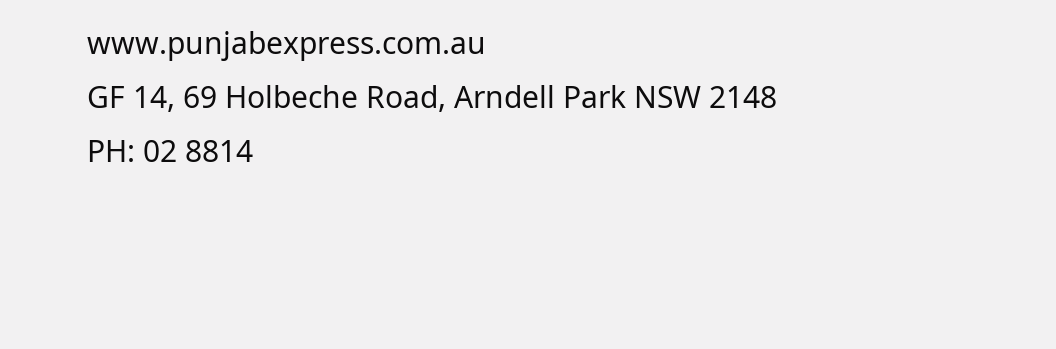www.punjabexpress.com.au
GF 14, 69 Holbeche Road, Arndell Park NSW 2148
PH: 02 8814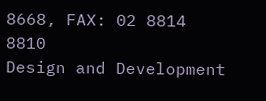8668, FAX: 02 8814 8810
Design and Development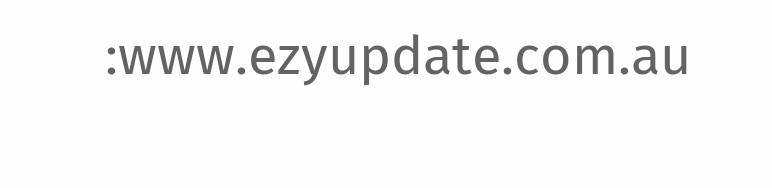:www.ezyupdate.com.au